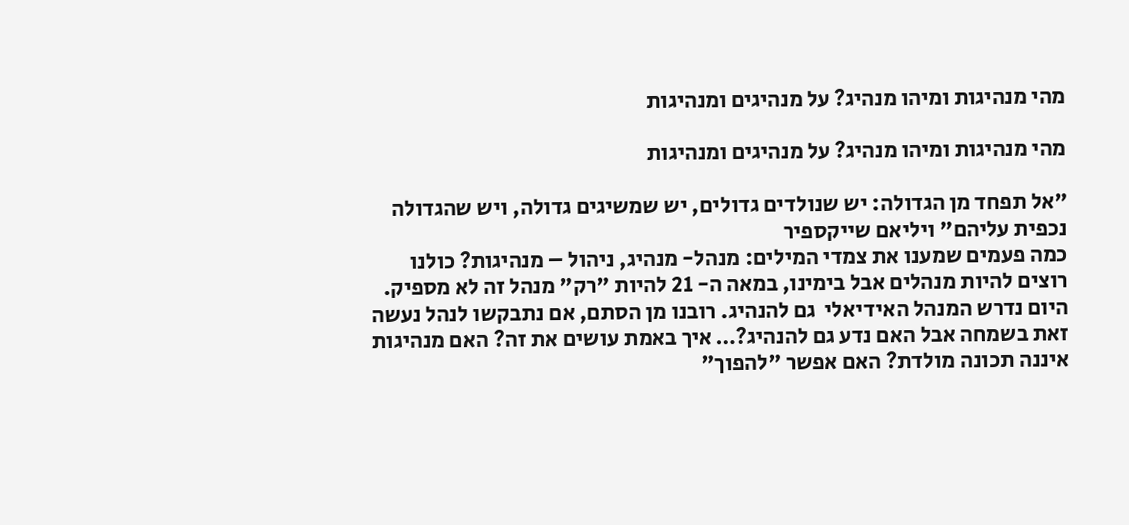מהי מנהיגות ומיהו מנהיג? על מנהיגים ומנהיגות

מהי מנהיגות ומיהו מנהיג? על מנהיגים ומנהיגות

"אל תפחד מן הגדולה: יש שנולדים גדולים, יש שמשיגים גדולה, ויש שהגדולה נכפית עליהם" ויליאם שייקספיר
כמה פעמים שמענו את צמדי המילים: מנהל- מנהיג, ניהול – מנהיגות? כולנו רוצים להיות מנהלים אבל בימינו, במאה ה- 21 להיות "רק" מנהל זה לא מספיק. היום נדרש המנהל האידיאלי  גם להנהיג. רובנו מן הסתם, אם נתבקשו לנהל נעשה זאת בשמחה אבל האם נדע גם להנהיג?… איך באמת עושים את זה? האם מנהיגות איננה תכונה מולדת? האם אפשר "להפוך"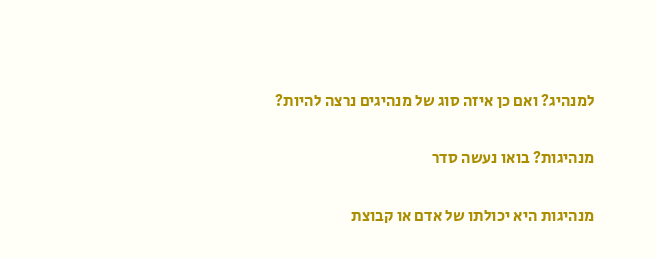למנהיג? ואם כן איזה סוג של מנהיגים נרצה להיות?

מנהיגות? בואו נעשה סדר

מנהיגות היא יכולתו של אדם או קבוצת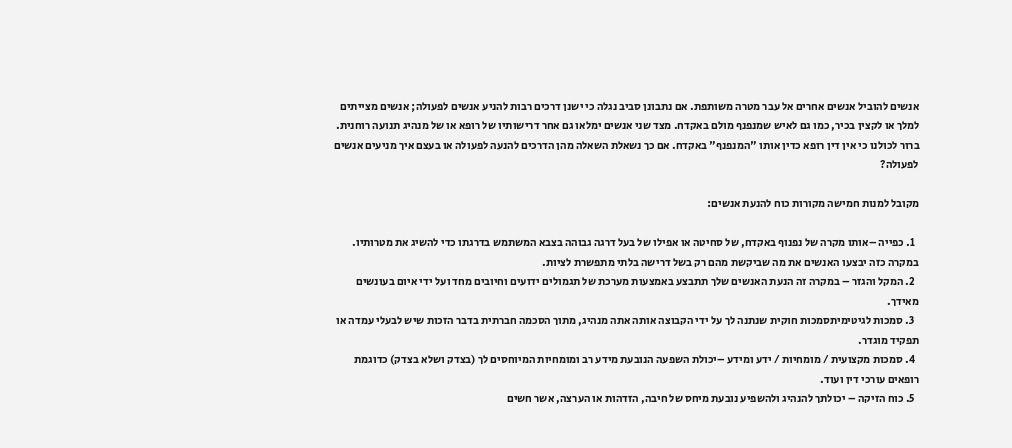אנשים להוביל אנשים אחרים אל עבר מטרה משותפת. אם נתבונן סביב נגלה כי ישנן דרכים רבות להניע אנשים לפעולה; אנשים מצייתים למלך או לקצין בכיר, כמו גם לאיש שמנפנף מולם באקדח. מצד שני אנשים ימלאו גם אחר דרישותיו של רופא או של מנהיג תנועה רוחנית. ברור לכולנו כי אין דין רופא כדין אותו "המנפנף" באקדח. אם כך נשאלת השאלה מהן הדרכים להנעה לפעולה או בעצם איך מניעים אנשים לפעולה?

מקובל למנות חמישה מקורות כוח להנעת אנשים:

  1. כפייה –אותו מקרה של נפנוף באקדח, של סחיטה או אפילו של בעל דרגה גבוהה בצבא המשתמש בדרגתו כדי להשיג את מטרותיו. במקרה כזה יבצעו האנשים את מה שביקשת מהם רק בשל דרישה בלתי מתפשרת לציות.
  2. המקל והגזר – במקרה זה הנעת האנשים שלך תתבצע באמצעות מערכת של תגמולים ידועים וחיובים מחד ועל ידי איום בעונשים מאידך.
  3. סמכות לגיטימיתסמכות חוקית שנתנה לך על ידי הקבוצה אותה אתה מנהיג, מתוך הסכמה חברתית בדבר הזכות שיש לבעלי עמדה או תפקיד מוגדר.
  4. סמכות מקצועית / מומחיות / ידע ומידע –יכולת השפעה הנובעת מידע רב ומומחיות המיוחסים לך (בצדק ושלא בצדק) כדוגמת רופאים עורכי דין ועוד.
  5. כוח הזיקה – יכולתך להנהיג ולהשפיע נובעת מיחס של חיבה, הזדהות או הערצה, אשר חשים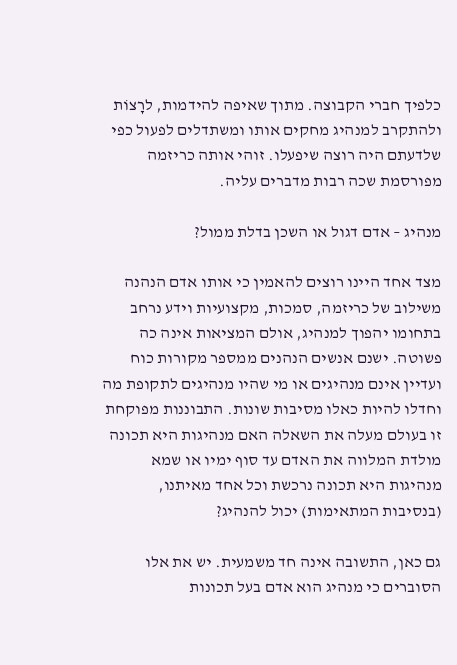כלפיך חברי הקבוצה. מתוך שאיפה להידמות, לרָצוֹת ולהתקרב למנהיג מחקים אותו ומשתדלים לפעול כפי שלדעתם היה רוצה שיפעלו. זוהי אותה כריזמה מפורסמת שכה רבות מדברים עליה.

מנהיג – אדם דגול או השכן בדלת ממול?

מצד אחד היינו רוצים להאמין כי אותו אדם הנהנה משילוב של כריזמה, סמכות, מקצועיות וידע נרחב בתחומו יהפוך למנהיג, אולם המציאות אינה כה פשוטה. ישנם אנשים הנהנים ממספר מקורות כוח ועדיין אינם מנהיגים או מי שהיו מנהיגים לתקופת מה וחדלו להיות כאלו מסיבות שונות. התבוננות מפוקחת זו בעולם מעלה את השאלה האם מנהיגות היא תכונה מולדת המלווה את האדם עד סוף ימיו או שמא מנהיגות היא תכונה נרכשת וכל אחד מאיתנו, (בנסיבות המתאימות) יכול להנהיג?

גם כאן, התשובה אינה חד משמעית. יש את אלו הסוברים כי מנהיג הוא אדם בעל תכונות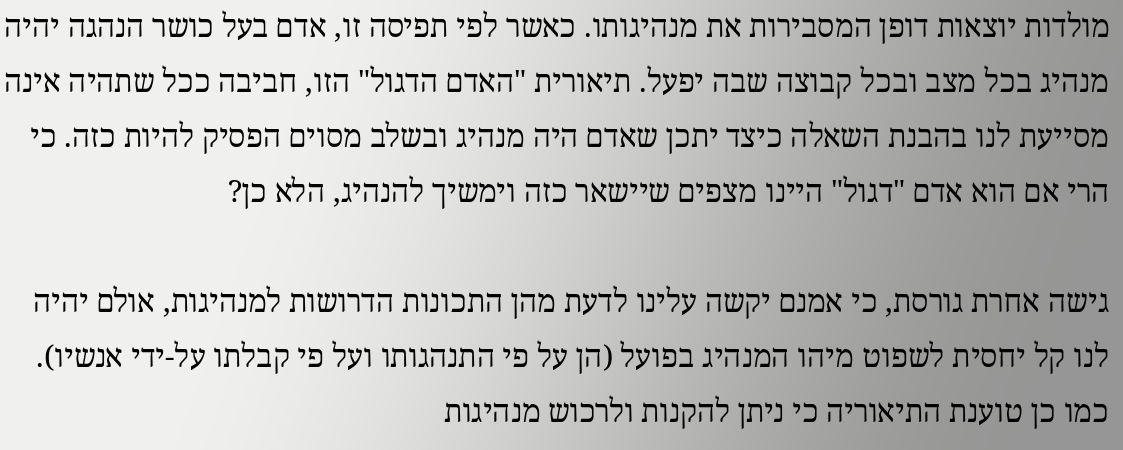מולדות יוצאות דופן המסבירות את מנהיגותו. כאשר לפי תפיסה זו, אדם בעל כושר הנהגה יהיה מנהיג בכל מצב ובכל קבוצה שבה יפעל. תיאורית "האדם הדגול" הזו, חביבה ככל שתהיה אינה מסייעת לנו בהבנת השאלה כיצד יתכן שאדם היה מנהיג ובשלב מסוים הפסיק להיות כזה. כי הרי אם הוא אדם "דגול" היינו מצפים שיישאר כזה וימשיך להנהיג, הלא כן?

גישה אחרת גורסת, כי אמנם יקשה עלינו לדעת מהן התכונות הדרושות למנהיגות, אולם יהיה לנו קל יחסית לשפוט מיהו המנהיג בפועל (הן על פי התנהגותו ועל פי קבלתו על-ידי אנשיו). כמו כן טוענת התיאוריה כי ניתן להקנות ולרכוש מנהיגות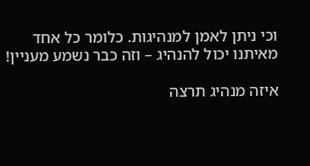וכי ניתן לאמן למנהיגות. כלומר כל אחד מאיתנו יכול להנהיג – וזה כבר נשמע מעניין!

איזה מנהיג תרצה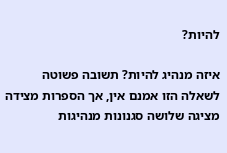להיות?

איזה מנהיג להיות? תשובה פשוטה לשאלה הזו אמנם אין, אך הספרות מצידה מציגה שלושה סגנונות מנהיגות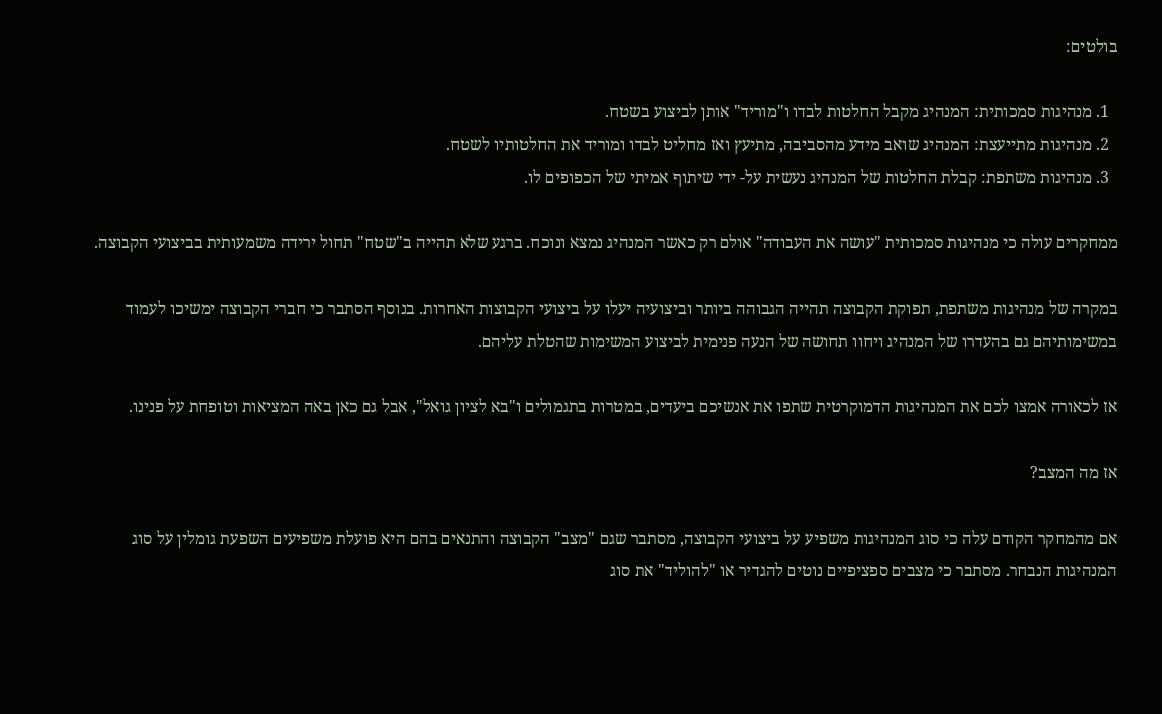בולטים:

  1. מנהיגות סמכותית: המנהיג מקבל החלטות לבדו ו"מוריד" אותן לביצוע בשטח.
  2. מנהיגות מתייעצת: המנהיג שואב מידע מהסביבה, מתיעץ ואז מחליט לבדו ומוריד את החלטותיו לשטח.
  3. מנהיגות משתפת: קבלת החלטות של המנהיג נעשית על- ידי שיתוף אמיתי של הכפופים לו.

ממחקרים עולה כי מנהיגות סמכותית "עושה את העבודה" אולם רק כאשר המנהיג נמצא ונוכח. ברגע שלא תהייה ב"שטח" תחול ירידה משמעותית בביצועי הקבוצה.

במקרה של מנהיגות משתפת, תפוקת הקבוצה תהייה הגבוהה ביותר וביצועיה יעלו על ביצועי הקבוצות האחרות. בנוסף הסתבר כי חברי הקבוצה ימשיכו לעמוד במשימותיהם גם בהעדרו של המנהיג ויחוו תחושה של הנעה פנימית לביצוע המשימות שהטלת עליהם.

אז לכאורה אמצו לכם את המנהיגות הדמוקרטית שתפו את אנשיכם ביעדים, במטרות בתגמולים ו"בא לציון גואל", אבל גם כאן באה המציאות וטופחת על פנינו.

אז מה המצב?

אם מהמחקר הקודם עלה כי סוג המנהיגות משפיע על ביצועי הקבוצה, מסתבר שגם "מצב" הקבוצה והתנאים בהם היא פועלת משפיעים השפעת גומלין על סוג המנהיגות הנבחר. מסתבר כי מצבים ספציפיים נוטים להגדיר או "להוליד" את סוג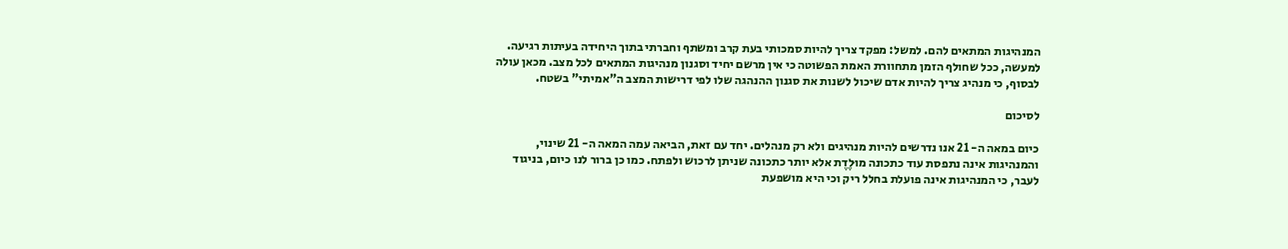המנהיגות המתאים להם. למשל: מפקד צריך להיות סמכותי בעת קרב ומשתף וחברתי בתוך היחידה בעיתות רגיעה. למעשה, ככל שחולף הזמן מתחוורת האמת הפשוטה כי אין מרשם יחיד וסגנון מנהיגות המתאים לכל מצב. מכאן עולה לבסוף, כי מנהיג צריך להיות אדם שיכול לשנות את סגנון ההנהגה שלו לפי דרישות המצב ה"אמיתי" בשטח.

לסיכום

כיום במאה ה- 21 אנו נדרשים להיות מנהיגים ולא רק מנהלים. יחד עם זאת, הביאה עמה המאה ה- 21 שינוי, והמנהיגות אינה נתפסת עוד כתכונה מוּלֶדֶת אלא יותר כתכונה שניתן לרכוש ולפתח. כמו כן ברור לנו כיום, בניגוד לעבר, כי המנהיגות אינה פועלת בחלל ריק וכי היא מושפעת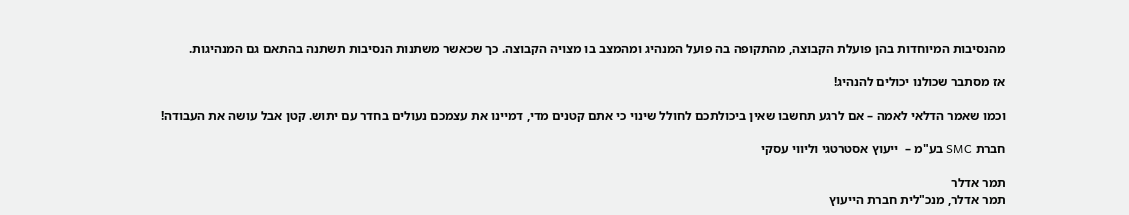מהנסיבות המיוחדות בהן פועלת הקבוצה, מהתקופה בה פועל המנהיג ומהמצב בו מצויה הקבוצה. כך שכאשר משתנות הנסיבות תשתנה בהתאם גם המנהיגות.

אז מסתבר שכולנו יכולים להנהיג!

וכמו שאמר הדלאי לאמה – אם לרגע תחשבו שאין ביכולתכם לחולל שינוי כי אתם קטנים מדי, דמיינו את עצמכם נעולים בחדר עם יתוש. קטן אבל עושה את העבודה!

חברת SMC בע"מ –  ייעוץ אסטרטגי וליווי עסקי

תמר אדלר
תמר אדלר, מנכ"לית חברת הייעוץ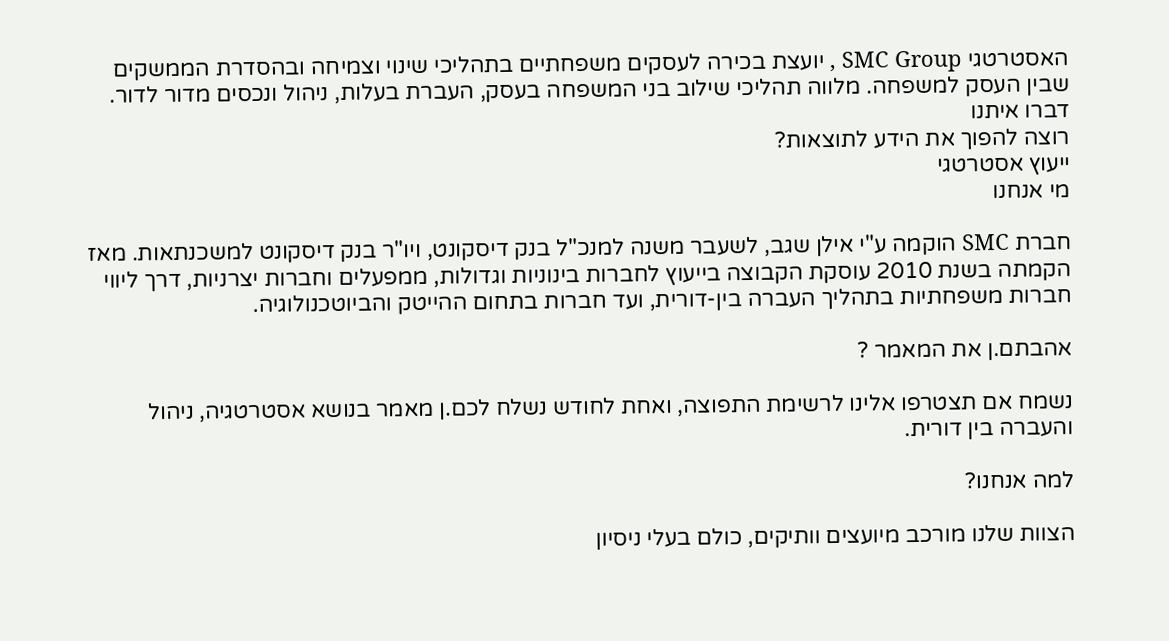האסטרטגי SMC Group , יועצת בכירה לעסקים משפחתיים בתהליכי שינוי וצמיחה ובהסדרת הממשקים שבין העסק למשפחה. מלווה תהליכי שילוב בני המשפחה בעסק, העברת בעלות, ניהול ונכסים מדור לדור.
דברו איתנו
רוצה להפוך את הידע לתוצאות?
ייעוץ אסטרטגי
מי אנחנו

חברת SMC הוקמה ע"י אילן שגב, לשעבר משנה למנכ"ל בנק דיסקונט, ויו"ר בנק דיסקונט למשכנתאות. מאז הקמתה בשנת 2010 עוסקת הקבוצה בייעוץ לחברות בינוניות וגדולות, ממפעלים וחברות יצרניות, דרך ליווי חברות משפחתיות בתהליך העברה בין-דורית, ועד חברות בתחום ההייטק והביוטכנולוגיה.

אהבתם.ן את המאמר ?

נשמח אם תצטרפו אלינו לרשימת התפוצה, ואחת לחודש נשלח לכם.ן מאמר בנושא אסטרטגיה, ניהול והעברה בין דורית.

למה אנחנו?

הצוות שלנו מורכב מיועצים וותיקים, כולם בעלי ניסיון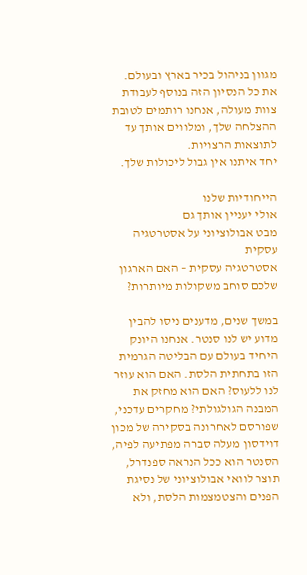מגוון בניהול בכיר בארץ ובעולם.
את כל הנסיון הזה בנוסף לעבודת צוות מעולה, אנחנו רותמים לטובת ההצלחה שלך, ומלווים אותך עד לתוצאות הרצויות.
יחד איתנו אין גבול ליכולות שלך.

הייחודיות שלנו
אולי יעניין אותך גם
מבט אבולוציוני על אסטרטגיה עסקית
אסטרטגיה עסקית – האם הארגון שלכם סוחב משקולות מיותרות?

במשך שנים, מדענים ניסו להבין מדוע יש לנו סנטר. אנחנו היונק היחיד בעולם עם הבליטה הגרמית הזו בתחתית הלסת. האם הוא עוזר לנו ללעוס? האם הוא מחזק את המבנה הגולגולתי? מחקרים עדכני, שפורסם לאחרונה בסקירה של מכון דוידסון מעלה סברה מפתיעה לפיה, הסנטר הוא ככל הנראה ספנדרל, תוצר לוואי אבולוציוני של נסיגת הפנים והצטמצמות הלסת, ולא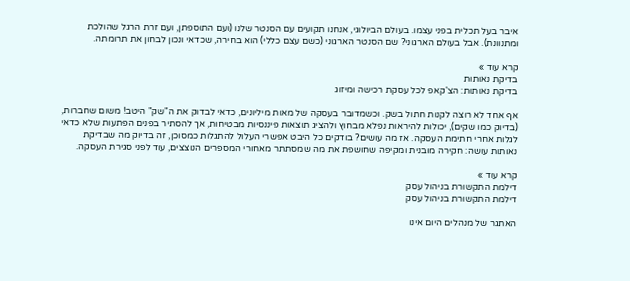איבר בעל תכלית בפני עצמו. בעולם הביולוגי, אנחנו תקועים עם הסנטר שלנו (ועם התוספתן, ועם זרת הרגל שהולכת ומתנוונת). אבל בעולם הארגוני? שם הסנטר הארגוני (כשם עצם כללי) הוא בחירה, שכדאי ונכון לבחון את תרומתה.

קרא עוד »
בדיקת נאותות
בדיקת נאותות: הצ'קאפ לכל עסקת רכישה ומיזוג

אף אחד לא רוצה לקנות חתול בשק. וכשמדובר בעסקה של מאות מיליונים, כדאי לבדוק את ה"שק" היטב! משום שחברות, (בדיוק כמו שקים), יכולות להיראות נפלא מבחוץ ולהציג תוצאות פיננסיות מבטיחות, אך להסתיר בפנים הפתעות שלא כדאי לגלות אחרי חתימת העסקה. אז מה עושים? בודקים כל היבט אפשרי העלול להתגלות כמסוכן, זה בדיוק מה שבדיקת נאותות עושה: חקירה מובנית ומקיפה שחושפת את מה שמסתתר מאחורי המספרים הנוצצים, עוד לפני סגירת העסקה.

קרא עוד »
דילמת התקשורת בניהול עסק
דילמת התקשורת בניהול עסק

האתגר של מנהלים היום אינו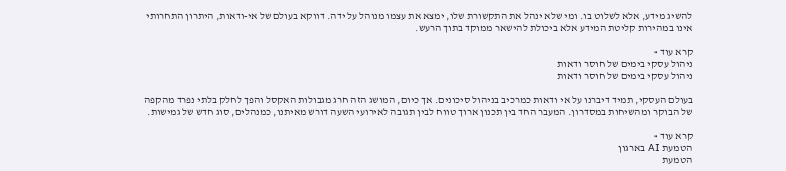להשיג מידע, אלא לשלוט בו. ומי שלא ינהל את התקשורת שלו, ימצא את עצמו מנוהל על ידה. דווקא בעולם של אי-ודאות, היתרון התחרותי אינו במהירות קליטת המידע אלא ביכולת להישאר ממוקד בתוך הרעש.

קרא עוד »
ניהול עסקי בימים של חוסר ודאות
ניהול עסקי בימים של חוסר ודאות

בעולם העסקי, תמיד דיברנו על אי ודאות כמרכיב בניהול סיכונים. אך כיום, המושג הזה חרג מגבולות האקסל והפך לחלק בלתי נפרד מהקפה של הבוקר ומהשיחות במסדרון. המעבר החד בין תכנון ארוך טווח לבין תגובה לאירועי השעה דורש מאיתנו, כמנהלים, סוג חדש של גמישות.

קרא עוד »
הטמעת AI בארגון
הטמעת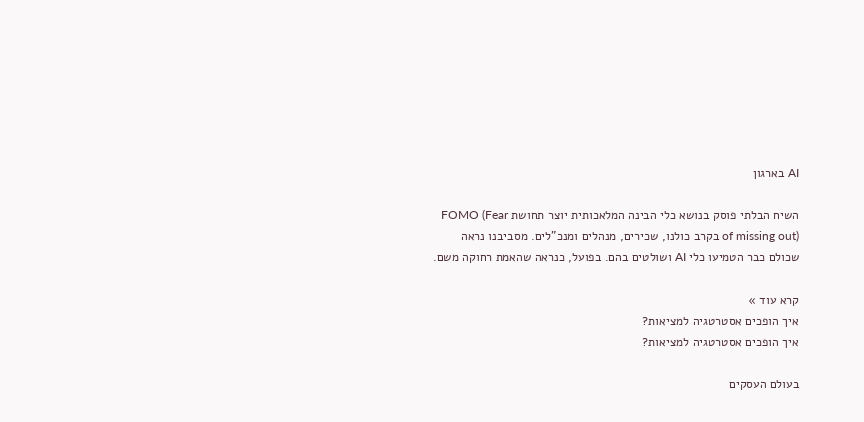AI בארגון

השיח הבלתי פוסק בנושא כלי הבינה המלאכותית יוצר תחושת FOMO (Fear of missing out) בקרב כולנו, שכירים, מנהלים ומנכ"לים. מסביבנו נראה שכולם כבר הטמיעו כלי AI ושולטים בהם. בפועל, כנראה שהאמת רחוקה משם.

קרא עוד »
איך הופכים אסטרטגיה למציאות?
איך הופכים אסטרטגיה למציאות?

בעולם העסקים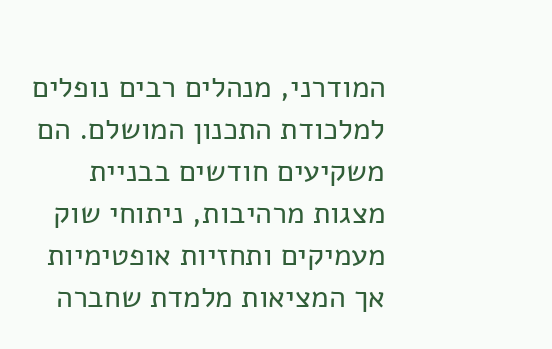המודרני, מנהלים רבים נופלים למלכודת התכנון המושלם. הם משקיעים חודשים בבניית מצגות מרהיבות, ניתוחי שוק מעמיקים ותחזיות אופטימיות אך המציאות מלמדת שחברה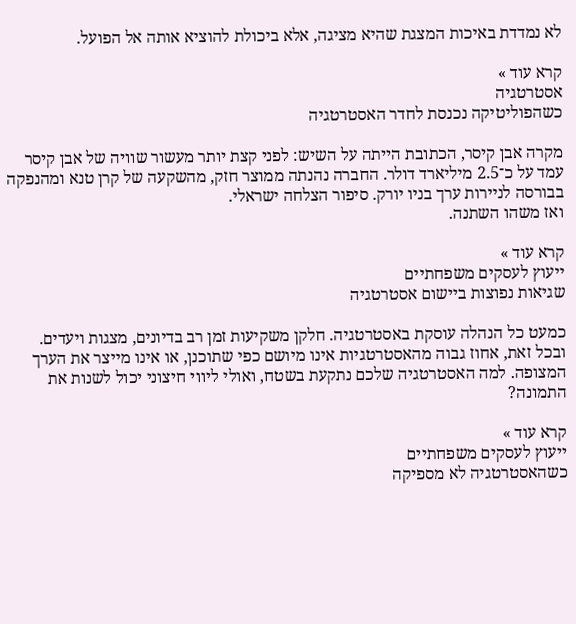לא נמדדת באיכות המצגת שהיא מציגה, אלא ביכולת להוציא אותה אל הפועל.

קרא עוד »
אסטרטגיה
כשהפוליטיקה נכנסת לחדר האסטרטגיה

מקרה אבן קיסר, הכתובת הייתה על השיש: לפני קצת יותר מעשור שוויה של אבן קיסר עמד על כ־2.5 מיליארד דולר. החברה נהנתה ממוצר חזק, מהשקעה של קרן טנא ומהנפקה בבורסה לניירות ערך בניו יורק. סיפור הצלחה ישראלי.
ואז משהו השתנה.

קרא עוד »
ייעוץ לעסקים משפחתיים
שגיאות נפוצות ביישום אסטרטגיה

כמעט כל הנהלה עוסקת באסטרטגיה. חלקן משקיעות זמן רב בדיונים, מצגות ויעדים. ובכל זאת, אחוז גבוה מהאסטרטגיות אינו מיושם כפי שתוכנן, או אינו מייצר את הערך המצופה. למה האסטרטגיה שלכם נתקעת בשטח, ואולי ליווי חיצוני יכול לשנות את התמונה?

קרא עוד »
ייעוץ לעסקים משפחתיים
כשהאסטרטגיה לא מספיקה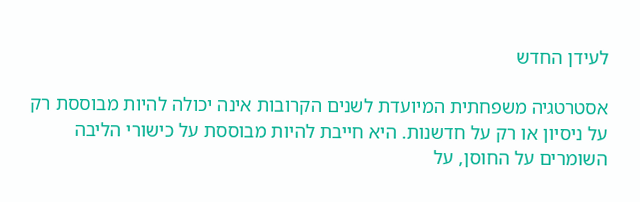לעידן החדש

אסטרטגיה משפחתית המיועדת לשנים הקרובות אינה יכולה להיות מבוססת רק על ניסיון או רק על חדשנות. היא חייבת להיות מבוססת על כישורי הליבה השומרים על החוסן, על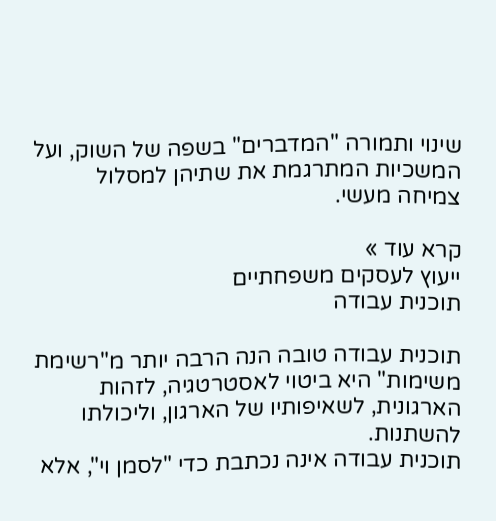שינוי ותמורה "המדברים" בשפה של השוק, ועל המשכיות המתרגמת את שתיהן למסלול צמיחה מעשי.

קרא עוד »
ייעוץ לעסקים משפחתיים
תוכנית עבודה

תוכנית עבודה טובה הנה הרבה יותר מ"רשימת משימות" היא ביטוי לאסטרטגיה, לזהות הארגונית, לשאיפותיו של הארגון, וליכולתו להשתנות.
תוכנית עבודה אינה נכתבת כדי "לסמן וי", אלא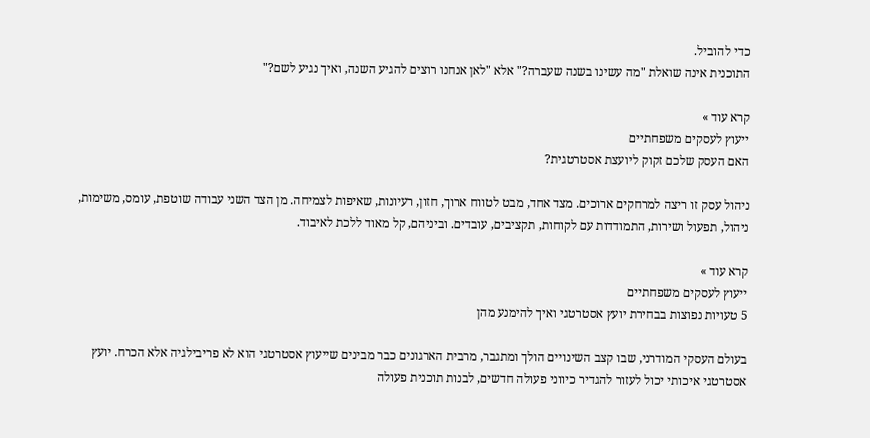כדי להוביל.
התוכנית אינה שואלת "מה עשינו בשנה שעברה?" אלא "לאן אנחנו רוצים להגיע השנה, ואיך נגיע לשם?"

קרא עוד »
ייעוץ לעסקים משפחתיים
האם העסק שלכם זקוק ליועצת אסטרטגית?

ניהול עסק זו ריצה למרחקים ארוכים. מצד אחד, מבט לטווח ארוך, חזון, רעיונות, שאיפות לצמיחה. מן הצד השני עבודה שוטפת, עומס, משימות, ניהול, תפעול ושירות, התמודדות עם לקוחות, תקציבים, עובדים. וביניהם, קל מאוד ללכת לאיבוד.

קרא עוד »
ייעוץ לעסקים משפחתיים
5 טעויות נפוצות בבחירת יועץ אסטרטגי ואיך להימנע מהן

בעולם העסקי המודרני, שבו קצב השינויים הולך ומתגבר, מרבית הארגונים כבר מבינים שייעוץ אסטרטגי הוא לא פריבילגיה אלא הכרח. יועץ אסטרטגי איכותי יכול לעזור להגדיר כיווני פעולה חדשים, לבנות תוכנית פעולה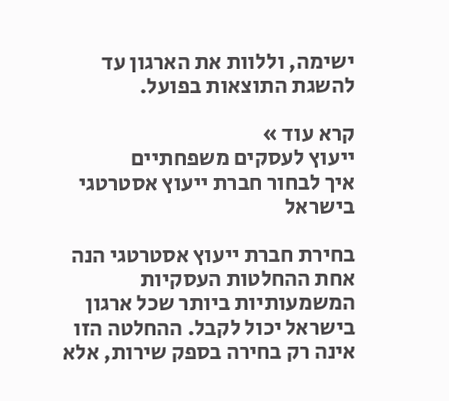ישימה, וללוות את הארגון עד להשגת התוצאות בפועל.

קרא עוד »
ייעוץ לעסקים משפחתיים
איך לבחור חברת ייעוץ אסטרטגי בישראל

בחירת חברת ייעוץ אסטרטגי הנה אחת ההחלטות העסקיות המשמעותיות ביותר שכל ארגון בישראל יכול לקבל. ההחלטה הזו אינה רק בחירה בספק שירות, אלא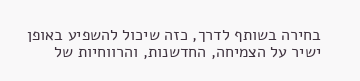בחירה בשותף לדרך, כזה שיכול להשפיע באופן ישיר על הצמיחה, החדשנות, והרווחיות של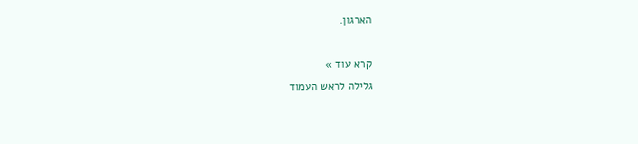הארגון.

קרא עוד »
גלילה לראש העמוד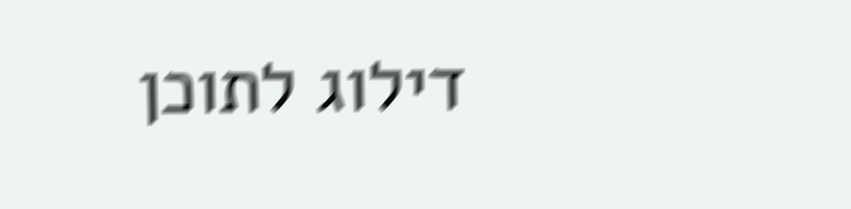דילוג לתוכן